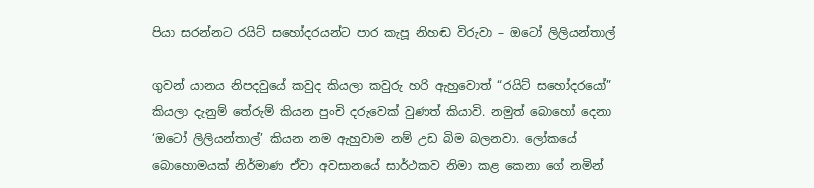පියා සරන්නට රයිට් සහෝදරයන්ට පාර කැපූ නිහඬ විරුවා – ඔටෝ ලිලියන්තාල්

ගුවන් යානය නිපදවුයේ කවුද කියලා කවුරු හරි ඇහුවොත් “රයිට් සහෝදරයෝ” කියලා දැනුම් තේරුම් කියන පුංචි දරුවෙක් වුණත් කියාවි. නමුත් බොහෝ දෙනා ‘ඔටෝ ලිලියන්තාල්’ කියන නම ඇහුවාම නම් උඩ බිම බලනවා. ලෝකයේ බොහොමයක් නිර්මාණ ඒවා අවසානයේ සාර්ථකව නිමා කළ කෙනා ගේ නමින්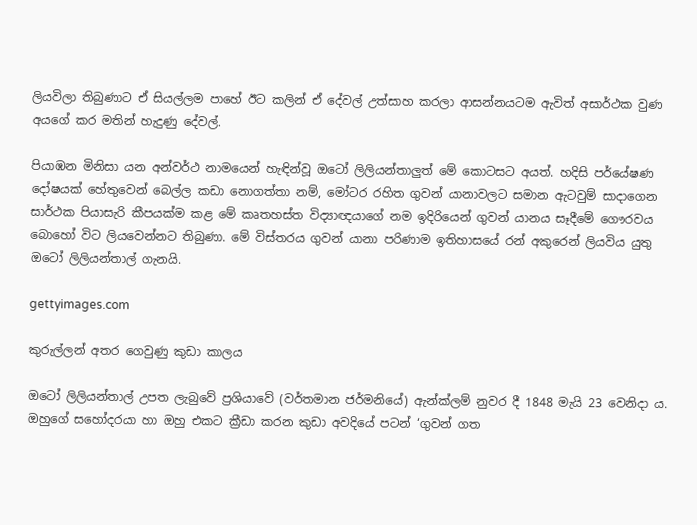ලියවිලා තිබුණාට ඒ සියල්ලම පාහේ ඊට කලින් ඒ දේවල් උත්සාහ කරලා ආසන්නයටම ඇවිත් අසාර්ථක වුණ අයගේ කර මතින් හැදුණු දේවල්.

පියාඹන මිනිසා යන අන්වර්ථ නාමයෙන් හැඳින්වූ ඔටෝ ලිලියන්තාලුත් මේ කොටසට අයත්. හදිසි පර්යේෂණ දෝෂයක් හේතුවෙන් බෙල්ල කඩා නොගත්තා නම්, මෝටර රහිත ගුවන් යානාවලට සමාන ඇටවුම් සාදාගෙන සාර්ථක පියාසැරි කීපයක්ම කළ මේ කෘතහස්ත විද්‍යාඥයාගේ නම ඉදිරියෙන් ගුවන් යානය සෑදීමේ ගෞරවය බොහෝ විට ලියවෙන්නට තිබුණා. මේ විස්තරය ගුවන් යානා පරිණාම ඉතිහාසයේ රන් අකුරෙන් ලියවිය යුතු ඔටෝ ලිලියන්තාල් ගැනයි.

gettyimages.com

කුරුල්ලන් අතර ගෙවුණු කුඩා කාලය

ඔටෝ ලිලියන්තාල් උපත ලැබුවේ ප්‍රශියාවේ (වර්තමාන ජර්මනියේ) ඇන්ක්ලම් නුවර දී 1848 මැයි 23 වෙනිදා ය. ඔහුගේ සහෝදරයා හා ඔහු එකට ක්‍රීඩා කරන කුඩා අවදියේ පටන් ‘ගුවන් ගත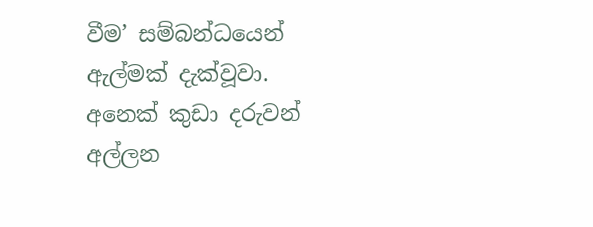වීම’ සම්බන්ධයෙන් ඇල්මක් දැක්වූවා. අනෙක් කුඩා දරුවන් අල්ලන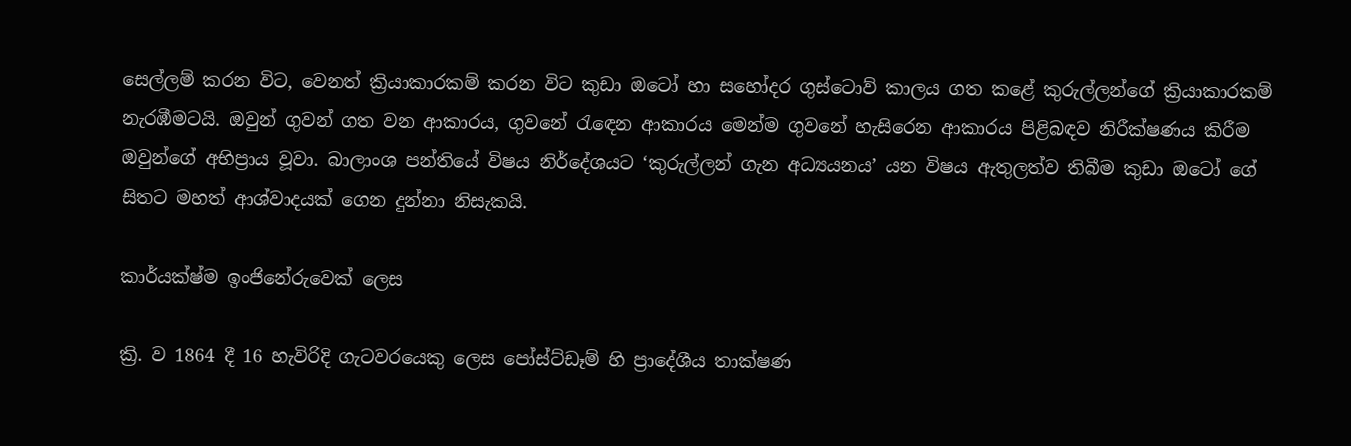සෙල්ලම් කරන විට, වෙනත් ක්‍රියාකාරකම් කරන විට කුඩා ඔටෝ හා සහෝදර ගුස්ටොව් කාලය ගත කළේ කුරුල්ලන්ගේ ක්‍රියාකාරකම් නැරඹීමටයි. ඔවුන් ගුවන් ගත වන ආකාරය, ගුවනේ රැඳෙන ආකාරය මෙන්ම ගුවනේ හැසිරෙන ආකාරය පිළිබඳව නිරීක්ෂණය කිරීම ඔවුන්ගේ අභිප්‍රාය වූවා. බාලාංශ පන්තියේ විෂය නිර්දේශයට ‘කුරුල්ලන් ගැන අධ්‍යයනය’ යන විෂය ඇතුලත්ව තිබීම කුඩා ඔටෝ ගේ සිතට මහත් ආශ්වාදයක් ගෙන දුන්නා නිසැකයි.

කාර්යක්ෂ්ම ඉංජිනේරුවෙක් ලෙස

ක්‍රි. ව 1864 දී 16 හැවිරිදි ගැටවරයෙකු ලෙස පෝස්ට්ඩෑම් හි ප්‍රාදේශීය තාක්ෂණ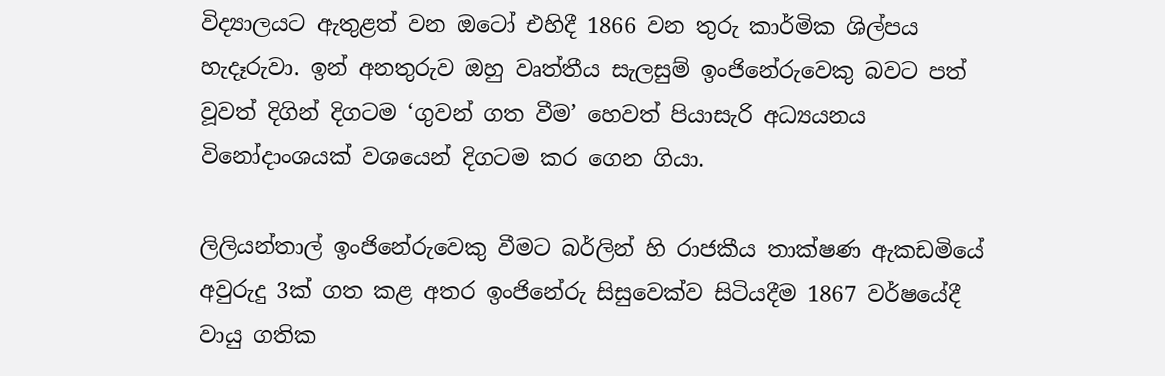විද්‍යාලයට ඇතුළත් වන ඔටෝ එහිදී 1866 වන තුරු කාර්මික ශිල්පය හැදෑරුවා. ඉන් අනතුරුව ඔහු වෘත්තීය සැලසුම් ඉංජිනේරුවෙකු බවට පත් වූවත් දිගින් දිගටම ‘ගුවන් ගත වීම’ හෙවත් පියාසැරි අධ්‍යයනය විනෝදාංශයක් වශයෙන් දිගටම කර ගෙන ගියා.

ලිලියන්තාල් ඉංජිනේරුවෙකු වීමට බර්ලින් හි රාජකීය තාක්ෂණ ඇකඩමියේ අවුරුදු 3ක් ගත කළ අතර ඉංජිනේරු සිසුවෙක්ව සිටියදීම 1867 වර්ෂයේදී වායු ගතික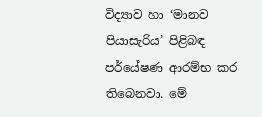විද්‍යාව හා ‘මානව පියාසැරිය’ පිළිබඳ පර්යේෂණ ආරම්භ කර තිබෙනවා. මේ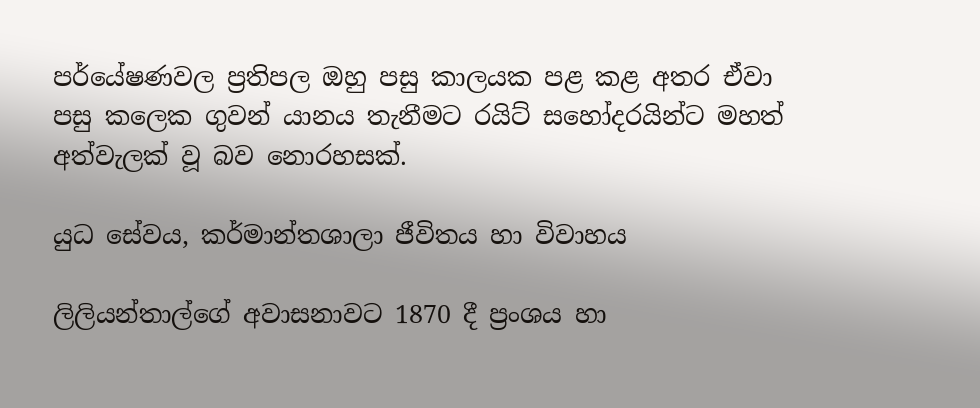පර්යේෂණවල ප්‍රතිපල ඔහු පසු කාලයක පළ කළ අතර ඒවා පසු කලෙක ගුවන් යානය තැනීමට රයිට් සහෝදරයින්ට මහත් අත්වැලක් වූ බව නොරහසක්.

යුධ සේවය, කර්මාන්තශාලා ජීවිතය හා විවාහය

ලිලියන්තාල්ගේ අවාසනාවට 1870 දී ප්‍රංශය හා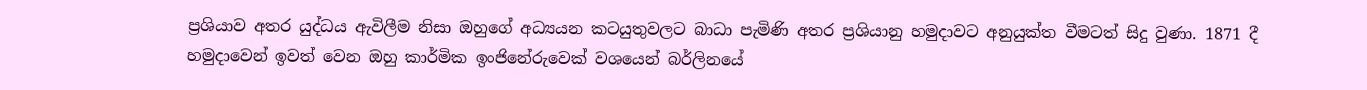ප්‍රශියාව අතර යුද්ධය ඇවිලීම නිසා ඔහුගේ අධ්‍යයන කටයුතුවලට බාධා පැමිණි අතර ප්‍රශියානු හමුදාවට අනුයුක්ත වීමටත් සිදු වුණා. 1871 දී හමුදාවෙන් ඉවත් වෙන ඔහු කාර්මික ඉංජිනේරුවෙක් වශයෙන් බර්ලිනයේ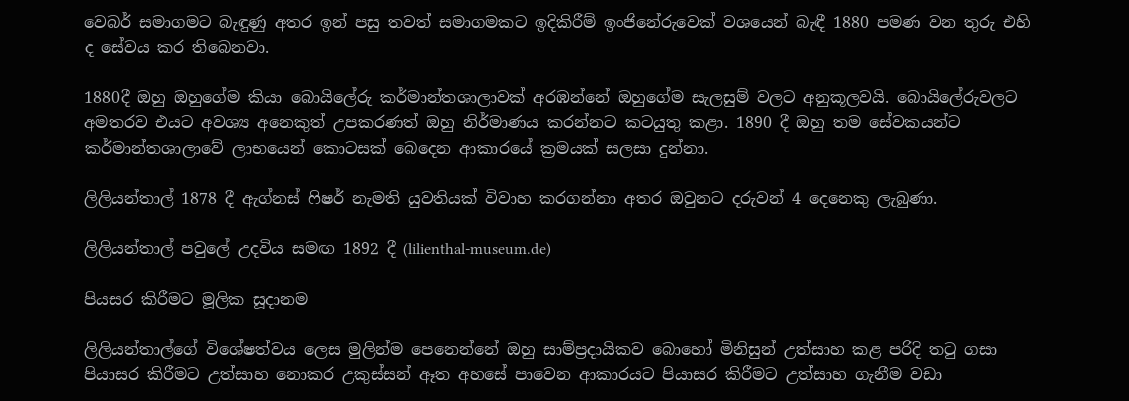වෙබර් සමාගමට බැඳුණු අතර ඉන් පසු තවත් සමාගමකට ඉදිකිරීම් ඉංජිනේරුවෙක් වශයෙන් බැඳී 1880 පමණ වන තුරු එහි ද සේවය කර තිබෙනවා.

1880දී ඔහු ඔහුගේම කියා බොයිලේරු කර්මාන්තශාලාවක් අරඹන්නේ ඔහුගේම සැලසුම් වලට අනුකූලවයි. බොයිලේරුවලට අමතරව එයට අවශ්‍ය අනෙකුත් උපකරණත් ඔහු නිර්මාණය කරන්නට කටයුතු කළා. 1890 දී ඔහු තම සේවකයන්ට කර්මාන්තශාලාවේ ලාභයෙන් කොටසක් බෙදෙන ආකාරයේ ක්‍රමයක් සලසා දුන්නා.

ලිලියන්තාල් 1878 දී ඇග්නස් ෆිෂර් නැමති යුවතියක් විවාහ කරගන්නා අතර ඔවුනට දරුවන් 4 දෙනෙකු ලැබුණා.

ලිලියන්තාල් පවුලේ උදවිය සමඟ 1892 දී (lilienthal-museum.de)

පියසර කිරීමට මූලික සූදානම

ලිලියන්තාල්ගේ විශේෂත්වය ලෙස මුලින්ම පෙනෙන්නේ ඔහු සාම්ප්‍රදායිකව බොහෝ මිනිසුන් උත්සාහ කළ පරිදි තටු ගසා පියාසර කිරීමට උත්සාහ නොකර උකුස්සන් ඈත අහසේ පාවෙන ආකාරයට පියාසර කිරීමට උත්සාහ ගැනීම වඩා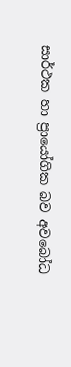සාර්ථක හා ප්‍රායෝගික බව අවබෝධ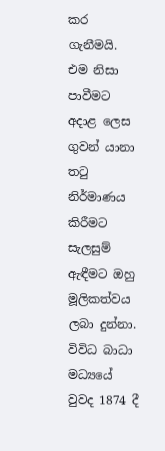කර ගැනීමයි. එම නිසා පාවීමට අදාළ ලෙස ගුවන් යානා තටු නිර්මාණය කිරීමට සැලසුම් ඇඳීමට ඔහු මූලිකත්වය ලබා දුන්නා. විවිධ බාධා මධ්‍යයේ වුවද 1874 දී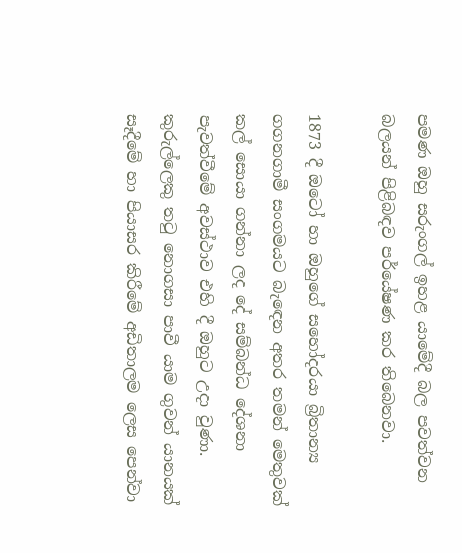පමණ ඔහු සරුංගල් ඉහළ යාමේදී බල පවත්වන බලයන් පිළිබඳව පර්යේෂණ කර තිබෙනවා.

1873 දී ඔටෝ හා ඔහුගේ සහෝදරයා බ්‍රිතාන්‍ය ගගනගාමී සංගමයට බැඳෙන අතර තමන් මෙතුවක් කල් සොයා ගන්නා ලද දේ සම්බන්ධ දේශනා පැවත්වීමේ අවස්ථාව එහි දී ඔහුට උදා වුණා. කුරුල්ලෙකු තටු නොගසා පාවී යාම ගුවන් යානයක් සෑදීමේ හා පියාසර කිරීමේ අඩිතාලම ලෙස පෙන්වා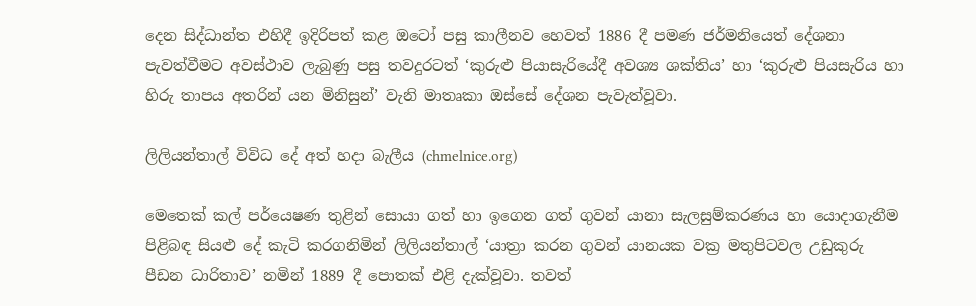දෙන සිද්ධාන්ත එහිදී ඉදිරිපත් කළ ඔටෝ පසු කාලීනව හෙවත් 1886 දී පමණ ජර්මනියෙත් දේශනා පැවත්වීමට අවස්ථාව ලැබුණු පසු තවදුරටත් ‘කුරුළු පියාසැරියේදී අවශ්‍ය ශක්තිය’ හා ‘කුරුළු පියසැරිය හා හිරු තාපය අතරින් යන මිනිසුන්’ වැනි මාතෘකා ඔස්සේ දේශන පැවැත්වූවා.

ලිලියන්තාල් විවිධ දේ අත් හදා බැලීය (chmelnice.org)

මෙතෙක් කල් පර්යෙෂණ තුළින් සොයා ගත් හා ඉගෙන ගත් ගුවන් යානා සැලසුම්කරණය හා යොදාගැනීම පිළිබඳ සියළු දේ කැටි කරගනිමින් ලිලියන්තාල් ‘යාත්‍රා කරන ගුවන් යානයක වක්‍ර මතුපිටවල උඩුකුරු පීඩන ධාරිතාව’ නමින් 1889 දී පොතක් එළි දැක්වූවා. තවත්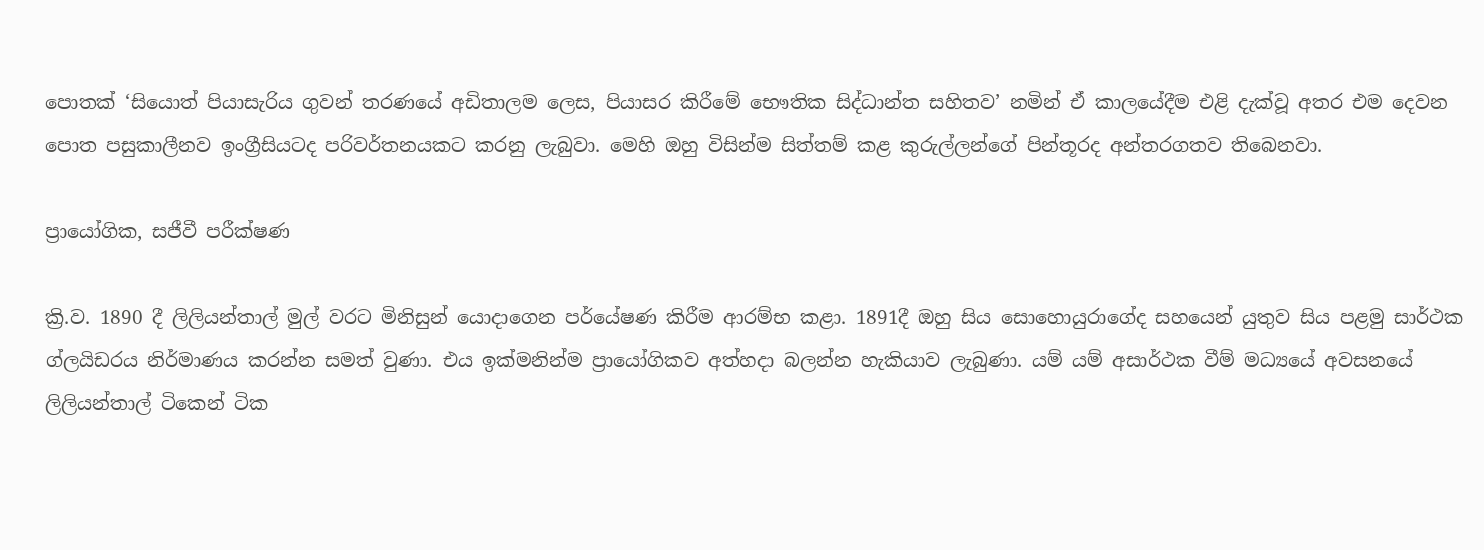පොතක් ‘සියොත් පියාසැරිය ගුවන් තරණයේ අඩිතාලම ලෙස, පියාසර කිරීමේ භෞතික සිද්ධාන්ත සහිතව’ නමින් ඒ කාලයේදීම එළි දැක්වූ අතර එම දෙවන පොත පසුකාලීනව ඉංග්‍රීසියටද පරිවර්තනයකට කරනු ලැබුවා. මෙහි ඔහු විසින්ම සිත්තම් කළ කුරුල්ලන්ගේ පින්තූරද අන්තරගතව තිබෙනවා.

ප්‍රායෝගික, සජීවී පරීක්ෂණ

ක්‍රි.ව. 1890 දී ලිලියන්තාල් මුල් වරට මිනිසුන් යොදාගෙන පර්යේෂණ කිරීම ආරම්භ කළා. 1891දී ඔහු සිය සොහොයුරාගේද සහයෙන් යුතුව සිය පළමු සාර්ථක ග්ලයිඩරය නිර්මාණය කරන්න සමත් වුණා. එය ඉක්මනින්ම ප්‍රායෝගිකව අත්හදා බලන්න හැකියාව ලැබුණා. යම් යම් අසාර්ථක වීම් මධ්‍යයේ අවසනයේ ලිලියන්තාල් ටිකෙන් ටික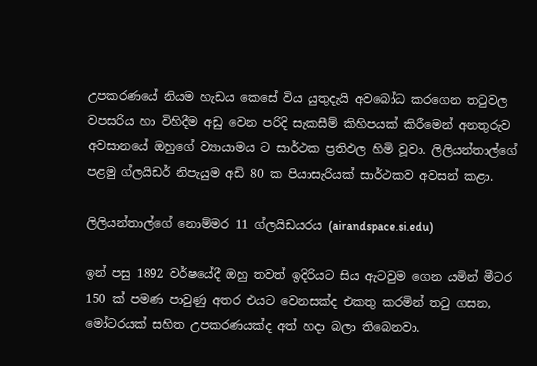උපකරණයේ නියම හැඩය කෙසේ විය යුතුදැයි අවබෝධ කරගෙන තටුවල වපසරිය හා විහිදීම අඩු වෙන පරිදි සැකසීම් කිහිපයක් කිරීමෙන් අනතුරුව අවසානයේ ඔහුගේ ව්‍යායාමය ට සාර්ථක ප්‍රතිඵල හිමි වූවා. ලිලියන්තාල්ගේ පළමු ග්ලයිඩර් නිපැයුම අඩි 80 ක පියාසැරියක් සාර්ථකව අවසන් කළා.

ලිලියන්තාල්ගේ නොම්මර 11 ග්ලයිඩයරය (airandspace.si.edu)

ඉන් පසු 1892 වර්ෂයේදී ඔහු තවත් ඉදිරියට සිය ඇටවුම ගෙන යමින් මීටර 150 ක් පමණ පාවුණු අතර එයට වෙනසක්ද එකතු කරමින් තටු ගසන, මෝටරයක් සහිත උපකරණයක්ද අත් හදා බලා තිබෙනවා.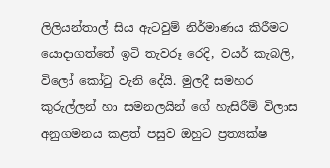ලිලියන්තාල් සිය ඇටවුම් නිර්මාණය කිරීමට යොදාගත්තේ ඉටි තැවරූ රෙදි, වයර් කැබලි, විලෝ කෝටු වැනි දේයි. මුලදී සමහර කුරුල්ලන් හා සමනලයින් ගේ හැසිරීම් විලාස අනුගමනය කළත් පසුව ඔහුට ප්‍රත්‍යක්ෂ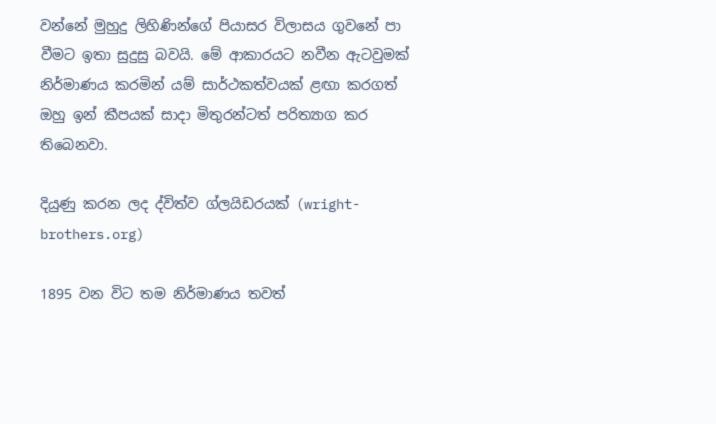වන්නේ මුහුදු ලිහිණින්ගේ පියාසර විලාසය ගුවනේ පා වීමට ඉතා සුදුසු බවයි. මේ ආකාරයට නවීන ඇටවුමක් නිර්මාණය කරමින් යම් සාර්ථකත්වයක් ළඟා කරගත් ඔහු ඉන් කීපයක් සාදා මිතුරන්ටත් පරිත්‍යාග කර තිබෙනවා.

දියුණු කරන ලද ද්විත්ව ග්ලයිඩරයක් (wright-brothers.org)

1895 වන විට තම නිර්මාණය තවත්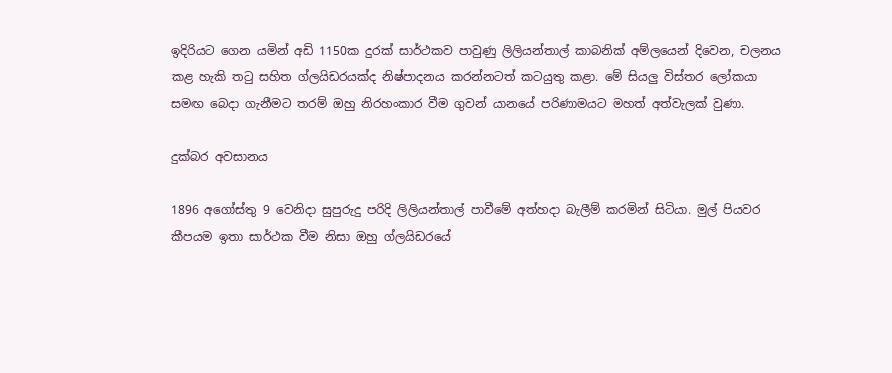ඉදිරියට ගෙන යමින් අඩි 1150ක දුරක් සාර්ථකව පාවුණු ලිලියන්තාල් කාබනික් අම්ලයෙන් දිවෙන, චලනය කළ හැකි තටු සහිත ග්ලයිඩරයක්ද නිෂ්පාදනය කරන්නටත් කටයුතු කළා. මේ සියලු විස්තර ලෝකයා සමඟ බෙදා ගැනීමට තරම් ඔහු නිරහංකාර වීම ගුවන් යානයේ පරිණාමයට මහත් අත්වැලක් වුණා.

දුක්බර අවසානය

1896 අගෝස්තු 9 වෙනිදා සුපුරුදු පරිදි ලිලියන්තාල් පාවීමේ අත්හදා බැලීම් කරමින් සිටියා. මුල් පියවර කීපයම ඉතා සාර්ථක වීම නිසා ඔහු ග්ලයිඩරයේ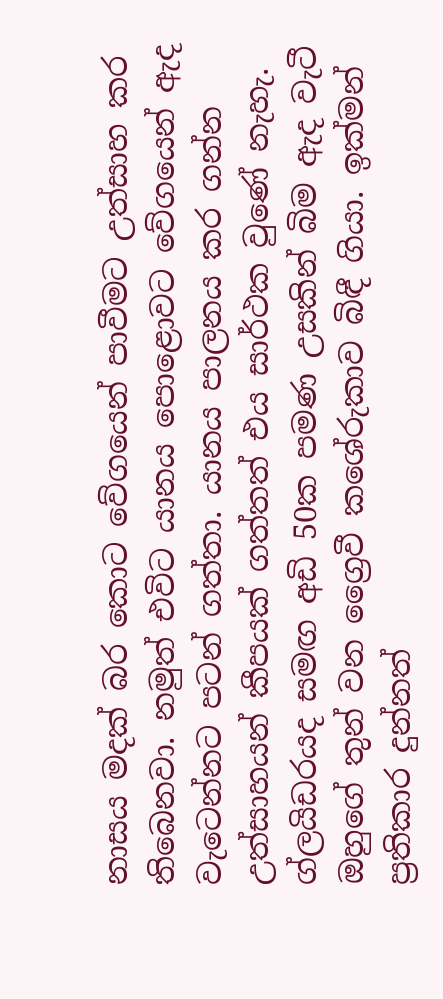නාසය මදක් බර කොට වේගයෙන් පාවීමට උත්සාහ කර තිබෙනවා. නමුත් එවිට යානය පොළොවට වේගයෙන් ඇද වැටෙන්නට පටන් ගත්තා. යානය පාලනය කර ගන්න උත්සාහයන් කීපයක් ගත්තත් එය සාර්ථක වුණේ නැහැ. ග්ලයිඩරයද සමඟ අඩි 50ක පමණ උසකින් බිම ඇද වැටී ඔහුගේ තුන් වන ග්‍රෛවී කශේරුකාව බිඳී ගියා. ඉක්මන් ප්‍රතිකාර දුන්නත්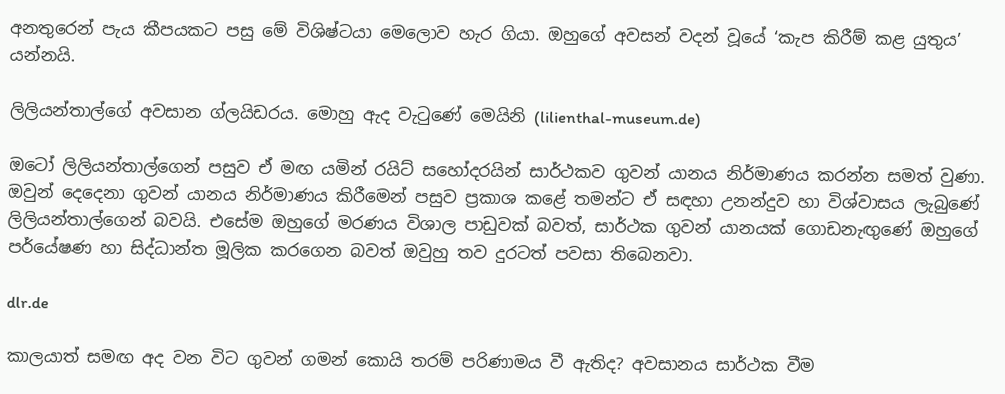අනතුරෙන් පැය කීපයකට පසු මේ විශිෂ්ටයා මෙලොව හැර ගියා. ඔහුගේ අවසන් වදන් වූයේ ‘කැප කිරීම් කළ යුතුය’ යන්නයි.

ලිලියන්තාල්ගේ අවසාන ග්ලයිඩරය. මොහු ඇද වැටුණේ මෙයිනි (lilienthal-museum.de)

ඔටෝ ලිලියන්තාල්ගෙන් පසුව ඒ මඟ යමින් රයිට් සහෝදරයින් සාර්ථකව ගුවන් යානය නිර්මාණය කරන්න සමත් වුණා. ඔවුන් දෙදෙනා ගුවන් යානය නිර්මාණය කිරීමෙන් පසුව ප්‍රකාශ කළේ තමන්ට ඒ සඳහා උනන්දුව හා විශ්වාසය ලැබුණේ ලිලියන්තාල්ගෙන් බවයි. එසේම ඔහුගේ මරණය විශාල පාඩුවක් බවත්, සාර්ථක ගුවන් යානයක් ගොඩනැඟුණේ ඔහුගේ පර්යේෂණ හා සිද්ධාන්ත මූලික කරගෙන බවත් ඔවුහු තව දුරටත් පවසා තිබෙනවා.

dlr.de

කාලයාත් සමඟ අද වන විට ගුවන් ගමන් කොයි තරම් පරිණාමය වී ඇතිද? අවසානය සාර්ථක වීම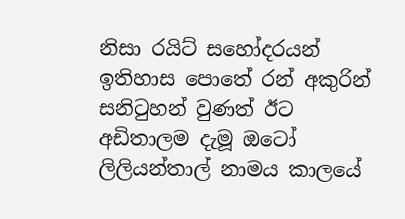නිසා රයිට් සහෝදරයන් ඉතිහාස පොතේ රන් අකුරින් සනිටුහන් වුණත් ඊට අඩිතාලම දැමූ ඔටෝ ලිලියන්තාල් නාමය කාලයේ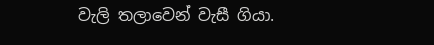වැලි තලාවෙන් වැසී ගියා.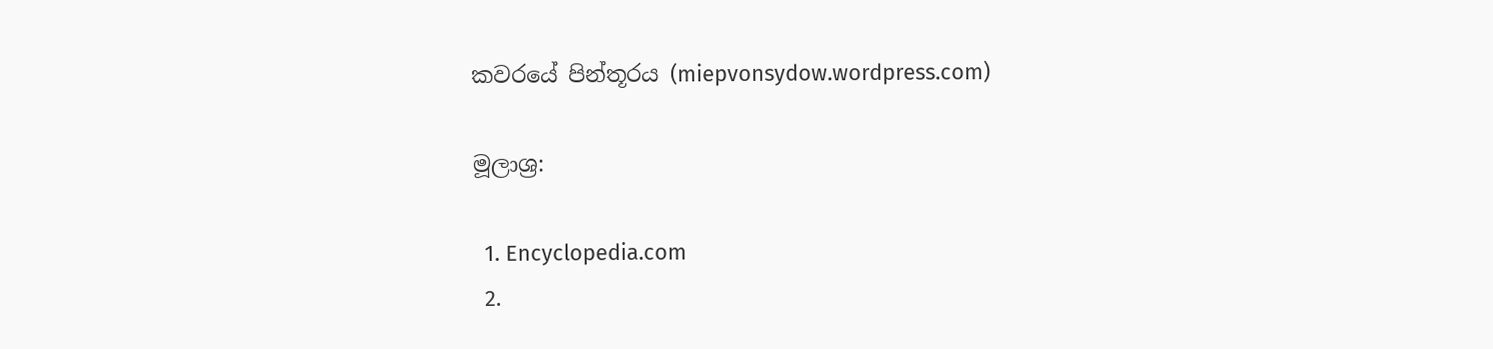කවරයේ පින්තූරය (miepvonsydow.wordpress.com)

මූලාශ්‍ර:

  1. Encyclopedia.com
  2.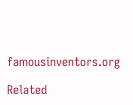famousinventors.org

Related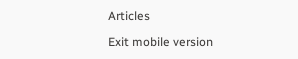Articles

Exit mobile version